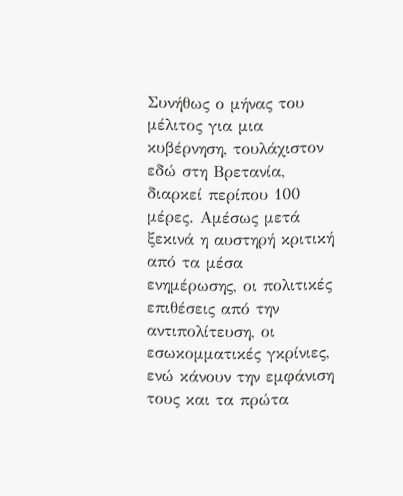Συνήθως ο μήνας του μέλιτος για μια κυβέρνηση, τουλάχιστον εδώ στη Βρετανία, διαρκεί περίπου 100 μέρες. Αμέσως μετά ξεκινά η αυστηρή κριτική από τα μέσα ενημέρωσης, οι πολιτικές επιθέσεις από την αντιπολίτευση, οι εσωκομματικές γκρίνιες, ενώ κάνουν την εμφάνιση τους και τα πρώτα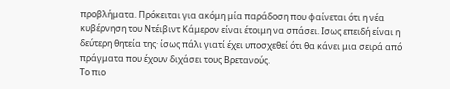προβλήματα. Πρόκειται για ακόμη μία παράδοση που φαίνεται ότι η νέα κυβέρνηση του Ντέιβιντ Κάμερον είναι έτοιμη να σπάσει. Ισως επειδή είναι η δεύτερη θητεία της· ίσως πάλι γιατί έχει υποσχεθεί ότι θα κάνει μια σειρά από πράγματα που έχουν διχάσει τους Bρετανούς.
Το πιο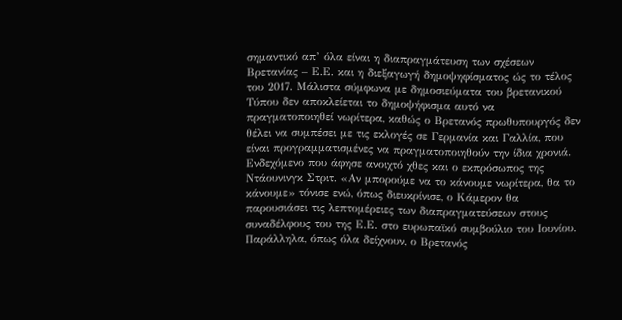σημαντικό απ’ όλα είναι η διαπραγμάτευση των σχέσεων Βρετανίας – Ε.Ε. και η διεξαγωγή δημοψηφίσματος ώς το τέλος του 2017. Μάλιστα σύμφωνα με δημοσιεύματα του βρετανικού Τύπου δεν αποκλείεται το δημοψήφισμα αυτό να πραγματοποιηθεί νωρίτερα, καθώς ο Βρετανός πρωθυπουργός δεν θέλει να συμπέσει με τις εκλογές σε Γερμανία και Γαλλία, που είναι προγραμματισμένες να πραγματοποιηθούν την ίδια χρονιά. Ενδεχόμενο που άφησε ανοιχτό χθες και ο εκπρόσωπος της Ντάουνινγκ Στριτ. «Αν μπορούμε να το κάνουμε νωρίτερα, θα το κάνουμε» τόνισε ενώ, όπως διευκρίνισε, ο Κάμερον θα παρουσιάσει τις λεπτομέρειες των διαπραγματεύσεων στους συναδέλφους του της Ε.Ε. στο ευρωπαϊκό συμβούλιο του Ιουνίου. Παράλληλα, όπως όλα δείχνουν, ο Βρετανός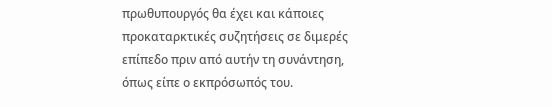πρωθυπουργός θα έχει και κάποιες προκαταρκτικές συζητήσεις σε διμερές επίπεδο πριν από αυτήν τη συνάντηση, όπως είπε ο εκπρόσωπός του.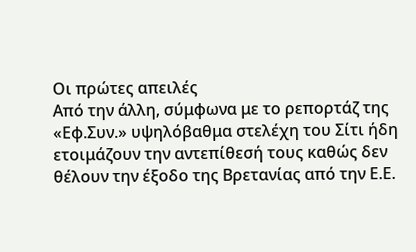Οι πρώτες απειλές
Από την άλλη, σύμφωνα με το ρεπορτάζ της «Εφ.Συν.» υψηλόβαθμα στελέχη του Σίτι ήδη ετοιμάζουν την αντεπίθεσή τους καθώς δεν θέλουν την έξοδο της Βρετανίας από την Ε.Ε.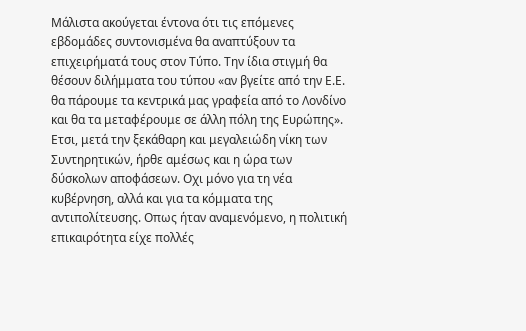Μάλιστα ακούγεται έντονα ότι τις επόμενες εβδομάδες συντονισμένα θα αναπτύξουν τα επιχειρήματά τους στον Τύπο. Την ίδια στιγμή θα θέσουν διλήμματα του τύπου «αν βγείτε από την Ε.Ε. θα πάρουμε τα κεντρικά μας γραφεία από το Λονδίνο και θα τα μεταφέρουμε σε άλλη πόλη της Ευρώπης».
Ετσι, μετά την ξεκάθαρη και μεγαλειώδη νίκη των Συντηρητικών, ήρθε αμέσως και η ώρα των δύσκολων αποφάσεων. Οχι μόνο για τη νέα κυβέρνηση, αλλά και για τα κόμματα της αντιπολίτευσης. Οπως ήταν αναμενόμενο, η πολιτική επικαιρότητα είχε πολλές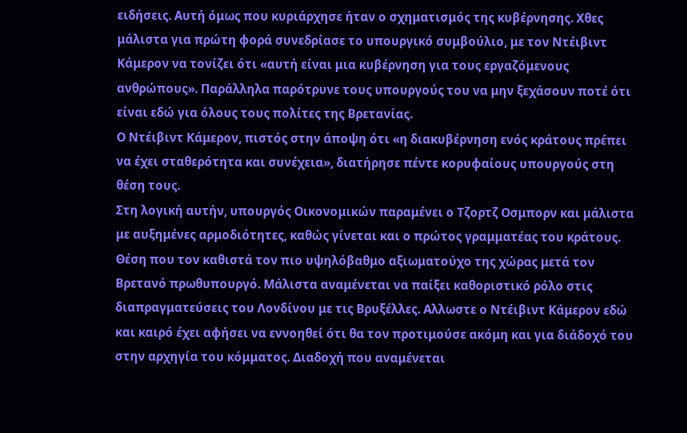ειδήσεις. Αυτή όμως που κυριάρχησε ήταν ο σχηματισμός της κυβέρνησης. Χθες μάλιστα για πρώτη φορά συνεδρίασε το υπουργικό συμβούλιο, με τον Ντέιβιντ Κάμερον να τονίζει ότι «αυτή είναι μια κυβέρνηση για τους εργαζόμενους ανθρώπους». Παράλληλα παρότρυνε τους υπουργούς του να μην ξεχάσουν ποτέ ότι είναι εδώ για όλους τους πολίτες της Βρετανίας.
Ο Ντέιβιντ Κάμερον, πιστός στην άποψη ότι «η διακυβέρνηση ενός κράτους πρέπει να έχει σταθερότητα και συνέχεια», διατήρησε πέντε κορυφαίους υπουργούς στη θέση τους.
Στη λογική αυτήν, υπουργός Οικονομικών παραμένει ο Τζορτζ Οσμπορν και μάλιστα με αυξημένες αρμοδιότητες, καθώς γίνεται και ο πρώτος γραμματέας του κράτους. Θέση που τον καθιστά τον πιο υψηλόβαθμο αξιωματούχο της χώρας μετά τον Βρετανό πρωθυπουργό. Μάλιστα αναμένεται να παίξει καθοριστικό ρόλο στις διαπραγματεύσεις του Λονδίνου με τις Βρυξέλλες. Αλλωστε ο Ντέιβιντ Κάμερον εδώ και καιρό έχει αφήσει να εννοηθεί ότι θα τον προτιμούσε ακόμη και για διάδοχό του στην αρχηγία του κόμματος. Διαδοχή που αναμένεται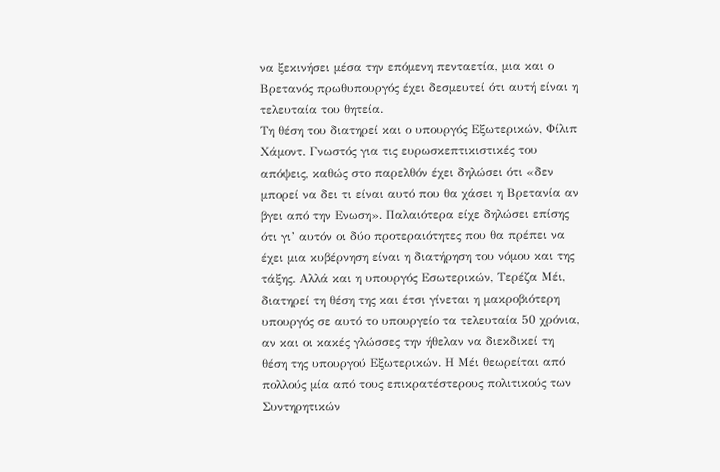να ξεκινήσει μέσα την επόμενη πενταετία, μια και ο Βρετανός πρωθυπουργός έχει δεσμευτεί ότι αυτή είναι η τελευταία του θητεία.
Τη θέση του διατηρεί και ο υπουργός Εξωτερικών, Φίλιπ Χάμοντ. Γνωστός για τις ευρωσκεπτικιστικές του απόψεις, καθώς στο παρελθόν έχει δηλώσει ότι «δεν μπορεί να δει τι είναι αυτό που θα χάσει η Βρετανία αν βγει από την Ενωση». Παλαιότερα είχε δηλώσει επίσης ότι γι’ αυτόν οι δύο προτεραιότητες που θα πρέπει να έχει μια κυβέρνηση είναι η διατήρηση του νόμου και της τάξης. Αλλά και η υπουργός Εσωτερικών, Τερέζα Μέι, διατηρεί τη θέση της και έτσι γίνεται η μακροβιότερη υπουργός σε αυτό το υπουργείο τα τελευταία 50 χρόνια, αν και οι κακές γλώσσες την ήθελαν να διεκδικεί τη θέση της υπουργού Εξωτερικών. Η Μέι θεωρείται από πολλούς μία από τους επικρατέστερους πολιτικούς των Συντηρητικών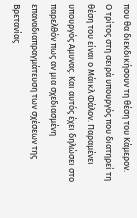που θα διεκδικήσουν τη θέση του Κάμερον.
Ο τρίτος στη σειρά υπουργός που διατηρεί τη θέση του είναι ο Μάικλ Φάλον. Παραμένει υπουργός Αμυνας. Και αυτός έχει δηλώσει στο παρελθόν πως αν μια σχεδιασμένη επαναδιαπραγμάτευση των σχέσεων της Βρετανίας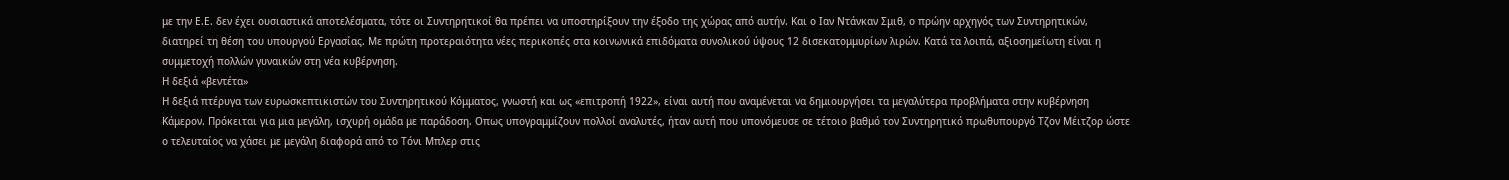με την Ε.Ε. δεν έχει ουσιαστικά αποτελέσματα, τότε οι Συντηρητικοί θα πρέπει να υποστηρίξουν την έξοδο της χώρας από αυτήν. Και ο Ιαν Ντάνκαν Σμιθ, ο πρώην αρχηγός των Συντηρητικών, διατηρεί τη θέση του υπουργού Εργασίας. Με πρώτη προτεραιότητα νέες περικοπές στα κοινωνικά επιδόματα συνολικού ύψους 12 δισεκατομμυρίων λιρών. Κατά τα λοιπά, αξιοσημείωτη είναι η συμμετοχή πολλών γυναικών στη νέα κυβέρνηση.
Η δεξιά «βεντέτα»
Η δεξιά πτέρυγα των ευρωσκεπτικιστών του Συντηρητικού Κόμματος, γνωστή και ως «επιτροπή 1922», είναι αυτή που αναμένεται να δημιουργήσει τα μεγαλύτερα προβλήματα στην κυβέρνηση Κάμερον. Πρόκειται για μια μεγάλη, ισχυρή ομάδα με παράδοση. Οπως υπογραμμίζουν πολλοί αναλυτές, ήταν αυτή που υπονόμευσε σε τέτοιο βαθμό τον Συντηρητικό πρωθυπουργό Τζον Μέιτζορ ώστε ο τελευταίος να χάσει με μεγάλη διαφορά από το Τόνι Μπλερ στις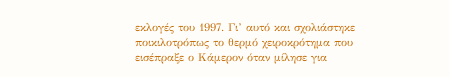εκλογές του 1997. Γι’ αυτό και σχολιάστηκε ποικιλοτρόπως το θερμό χειροκρότημα που εισέπραξε ο Κάμερον όταν μίλησε για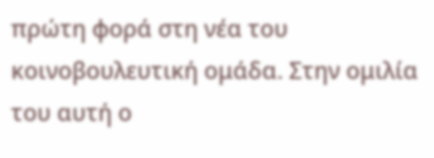πρώτη φορά στη νέα του κοινοβουλευτική ομάδα. Στην ομιλία του αυτή ο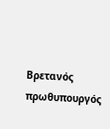Βρετανός πρωθυπουργός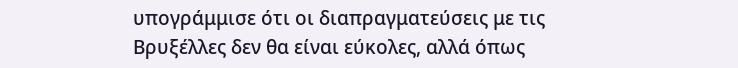υπογράμμισε ότι οι διαπραγματεύσεις με τις Βρυξέλλες δεν θα είναι εύκολες, αλλά όπως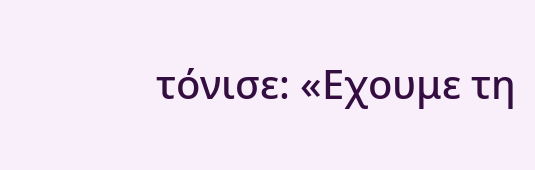τόνισε: «Εχουμε τη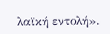λαϊκή εντολή».